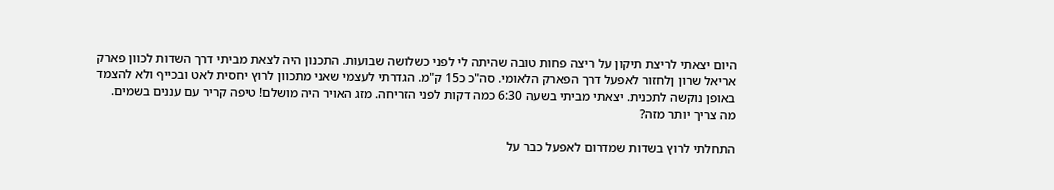היום יצאתי לריצת תיקון על ריצה פחות טובה שהיתה לי לפני כשלושה שבועות. התכנון היה לצאת מביתי דרך השדות לכוון פארק אריאל שרון ןלחזור לאפעל דרך הפארק הלאומי. סה"כ כ15 ק"מ. הגדרתי לעצמי שאני מתכוון לרוץ יחסית לאט ובכייף ולא להצמד באופן נוקשה לתכנית. יצאתי מביתי בשעה 6:30 כמה דקות לפני הזריחה. מזג האויר היה מושלם! טיפה קריר עם עננים בשמים. מה צריך יותר מזה?

התחלתי לרוץ בשדות שמדרום לאפעל כבר על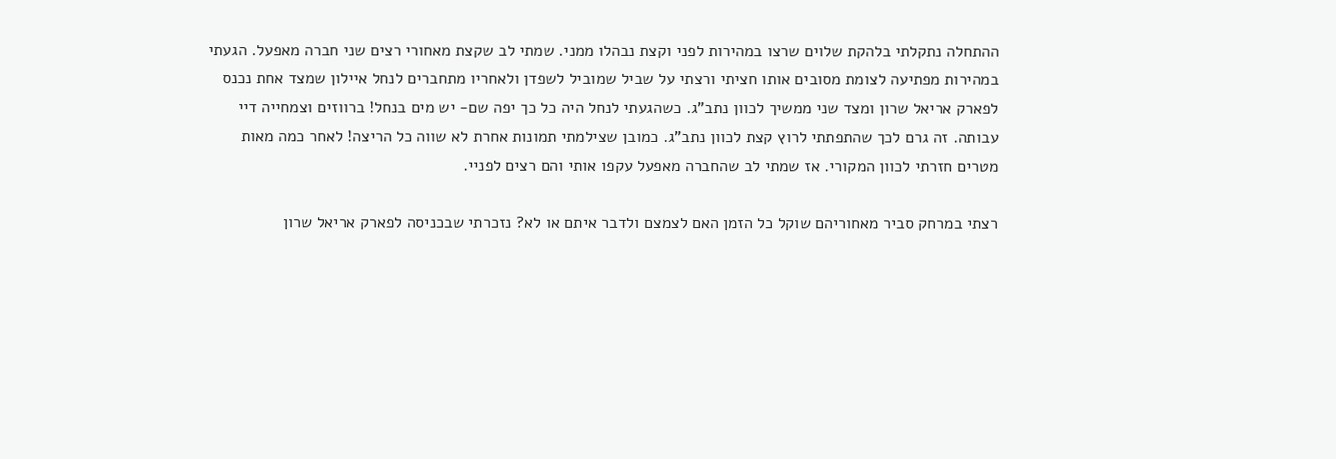ההתחלה נתקלתי בלהקת שלוים שרצו במהירות לפני וקצת נבהלו ממני. שמתי לב שקצת מאחורי רצים שני חברה מאפעל. הגעתי במהירות מפתיעה לצומת מסובים אותו חציתי ורצתי על שביל שמוביל לשפדן ולאחריו מתחברים לנחל איילון שמצד אחת נכנס לפארק אריאל שרון ומצד שני ממשיך לכוון נתב"ג. כשהגעתי לנחל היה כל כך יפה שם- יש מים בנחל! ברווזים וצמחייה דיי עבותה. זה גרם לכך שהתפתתי לרוץ קצת לכוון נתב"ג. כמובן שצילמתי תמונות אחרת לא שווה כל הריצה! לאחר כמה מאות מטרים חזרתי לכוון המקורי. אז שמתי לב שהחברה מאפעל עקפו אותי והם רצים לפניי.

רצתי במרחק סביר מאחוריהם שוקל כל הזמן האם לצמצם ולדבר איתם או לא? נזכרתי שבכניסה לפארק אריאל שרון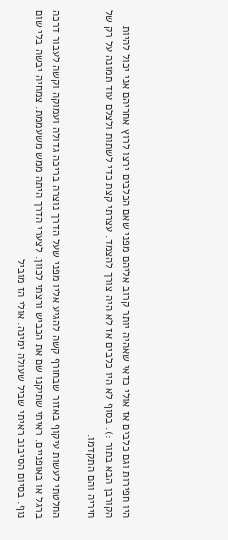היו חפירות וגם כלבים אז אולי כדאי שאהיה יותר קרוב אליהם מפני שאם הכלבים ירצו לרוץ אחריהם אני יכול להיות הקורבן הבא בתור :). בסוף לא היו כלבים אז לא היה צורך להצמד. עצרתי קצת כדי לשתות ולצלם עוד תמונה על רק של חיריה והם התקדמו.

החלטתי לעשות עיקוף באזור שבחורף קשה להגיע אליו מפני שעל הדרך נוצרה בריכה גדולה ועמוקה וקשה לעבור דרכה ברגל או באופניים. ראיתי שתיקנו שם את הכביש ורצתי לכוון. לצערי הדרך היתה ממש משעממת. צמחיה יבשה בלי שום נוף. בסיום הסיבוב ראיתי שביל שעולה ימינה. אולי הז מוביל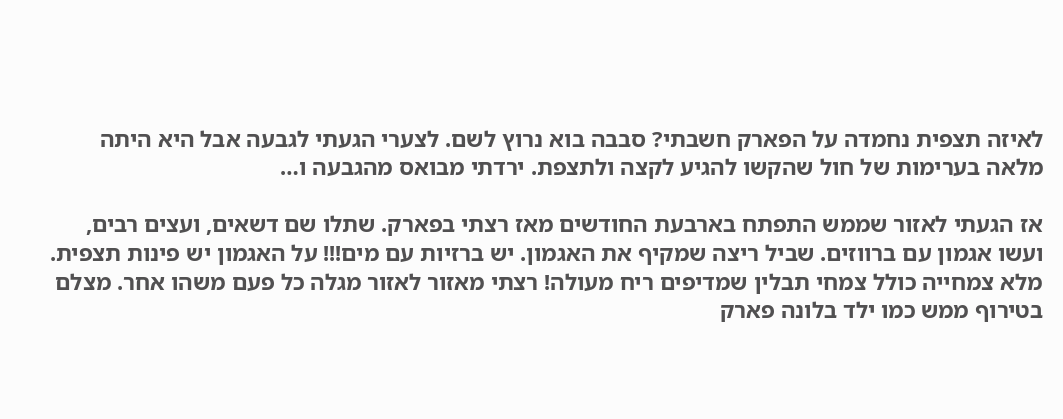לאיזה תצפית נחמדה על הפארק חשבתי? סבבה בוא נרוץ לשם. לצערי הגעתי לגבעה אבל היא היתה מלאה בערימות של חול שהקשו להגיע לקצה ולתצפת. ירדתי מבואס מהגבעה ו…

אז הגעתי לאזור שממש התפתח בארבעת החודשים מאז רצתי בפארק. שתלו שם דשאים, ועצים רבים, ועשו אגמון עם ברווזים. שביל ריצה שמקיף את האגמון. יש ברזיות עם מים!!! על האגמון יש פינות תצפית. מלא צמחייה כולל צמחי תבלין שמדיפים ריח מעולה! רצתי מאזור לאזור מגלה כל פעם משהו אחר. מצלם בטירוף ממש כמו ילד בלונה פארק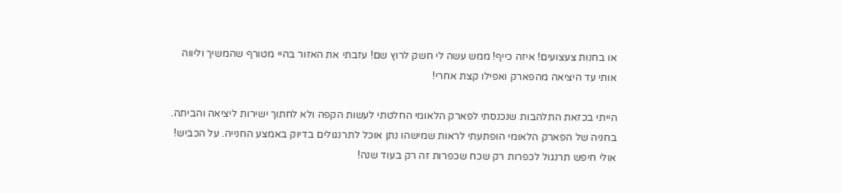או בחנות צעצועים! איזה כייף! ממש עשה לי חשק לרוץ שם! עזבתי את האזור בהיי מטורף שהמשיך וליווה אותי עד היציאה מהפארק ואפילו קצת אחרי!

הייתי בכזאת התלהבות שנכנסתי לפארק הלאומי החלטתי לעשות הקפה ולא לחתוך ישירות ליציאה והביתה. בחניה של הפארק הלאומי הופתעתי לראות שמישהו נתן אוכל לתרנגולים בדיוק באמצע החנייה. על הכביש! אולי חיפש תרנגול לכפרות רק שכח שכפרות זה רק בעוד שנה!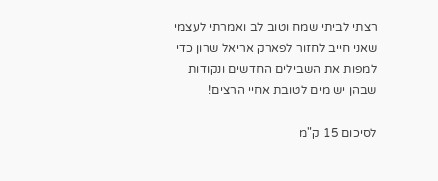רצתי לביתי שמח וטוב לב ואמרתי לעצמי שאני חייב לחזור לפארק אריאל שרון כדי למפות את השבילים החדשים ונקודות שבהן יש מים לטובת אחיי הרצים!

לסיכום 15 ק"מ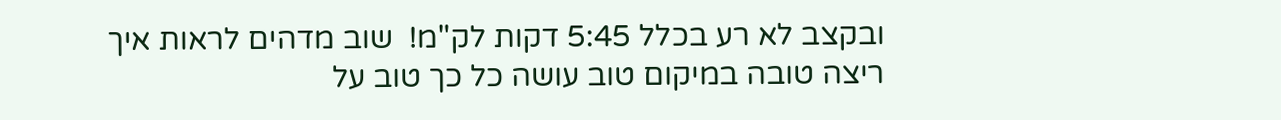ובקצב לא רע בכלל 5:45 דקות לק"מ!  שוב מדהים לראות איך ריצה טובה במיקום טוב עושה כל כך טוב על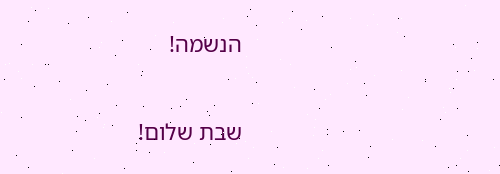הנשמה!

שבת שלום!